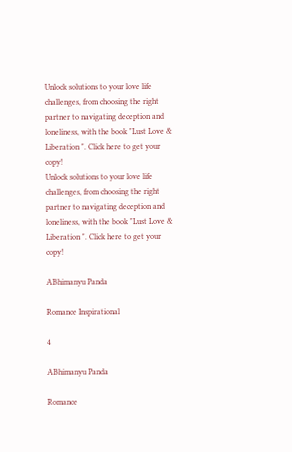Unlock solutions to your love life challenges, from choosing the right partner to navigating deception and loneliness, with the book "Lust Love & Liberation ". Click here to get your copy!
Unlock solutions to your love life challenges, from choosing the right partner to navigating deception and loneliness, with the book "Lust Love & Liberation ". Click here to get your copy!

ABhimanyu Panda

Romance Inspirational

4

ABhimanyu Panda

Romance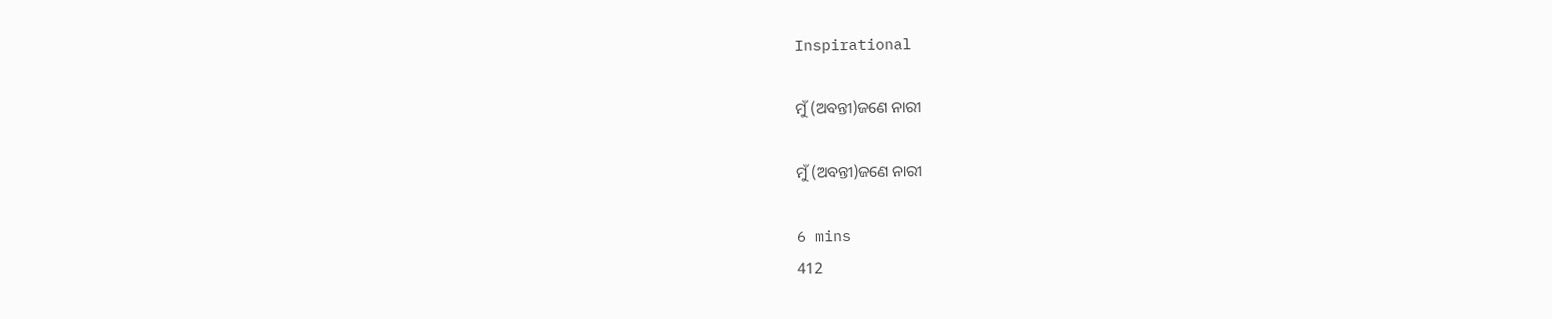Inspirational

ମୁଁ (ଅବନ୍ତୀ)ଜଣେ ନାରୀ

ମୁଁ (ଅବନ୍ତୀ)ଜଣେ ନାରୀ

6 mins
412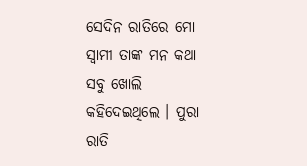ସେଦିନ ରାତିରେ ମୋ ସ୍ୱାମୀ ତାଙ୍କ ମନ କଥା ସବୁ ଖୋଲି କହିଦେଇଥିଲେ । ପୁରା ରାତି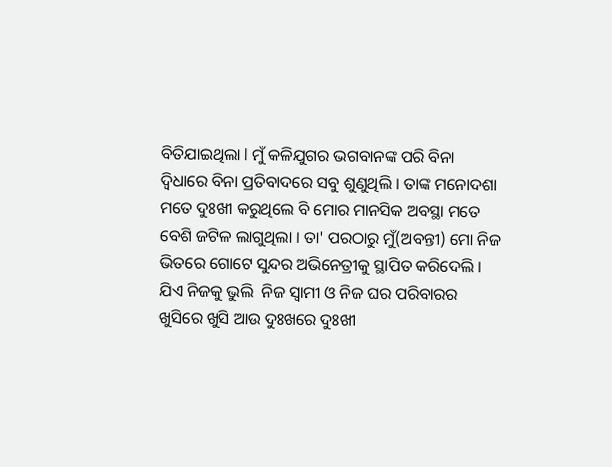ବିତିଯାଇଥିଲା l ମୁଁ କଳିଯୁଗର ଭଗବାନଙ୍କ ପରି ବିନା ଦ୍ବିଧାରେ ବିନା ପ୍ରତିବାଦରେ ସବୁ ଶୁଣୁଥିଲି । ତାଙ୍କ ମନୋଦଶା ମତେ ଦୁଃଖୀ କରୁଥିଲେ ବି ମୋର ମାନସିକ ଅବସ୍ଥା ମତେ ବେଶି ଜଟିଳ ଲାଗୁଥିଲା । ତା' ପରଠାରୁ ମୁଁ(ଅବନ୍ତୀ) ମୋ ନିଜ ଭିତରେ ଗୋଟେ ସୁନ୍ଦର ଅଭିନେତ୍ରୀକୁ ସ୍ଥାପିତ କରିଦେଲି । ଯିଏ ନିଜକୁ ଭୁଲି  ନିଜ ସ୍ୱାମୀ ଓ ନିଜ ଘର ପରିବାରର ଖୁସିରେ ଖୁସି ଆଉ ଦୁଃଖରେ ଦୁଃଖୀ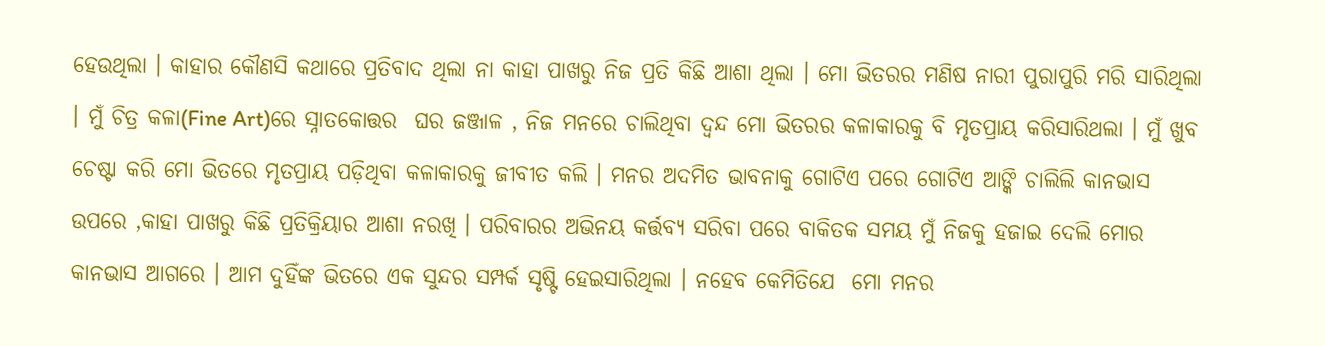ହେଉଥିଲା । କାହାର କୌଣସି କଥାରେ ପ୍ରତିବାଦ ଥିଲା ନା କାହା ପାଖରୁ ନିଜ ପ୍ରତି କିଛି ଆଶା ଥିଲା । ମୋ ଭିତରର ମଣିଷ ନାରୀ ପୁରାପୁରି ମରି ସାରିଥିଲା । ମୁଁ ଚିତ୍ର କଳା(Fine Art)ରେ ସ୍ନାତକୋତ୍ତର  ଘର ଜଞ୍ଜାଳ , ନିଜ ମନରେ ଚାଲିଥିବା ଦ୍ୱନ୍ଦ ମୋ ଭିତରର କଳାକାରକୁ ବି ମୃତପ୍ରାୟ କରିସାରିଥଲା । ମୁଁ ଖୁବ ଚେଷ୍ଟା କରି ମୋ ଭିତରେ ମୃତପ୍ରାୟ ପଡ଼ିଥିବା କଳାକାରକୁ ଜୀବୀତ କଲି । ମନର ଅଦମିତ ଭାବନାକୁ ଗୋଟିଏ ପରେ ଗୋଟିଏ ଆଙ୍କି ଚାଲିଲି କାନଭାସ ଉପରେ ,କାହା ପାଖରୁ କିଛି ପ୍ରତିକ୍ରିୟାର ଆଶା ନରଖି । ପରିବାରର ଅଭିନୟ କର୍ତ୍ତବ୍ୟ ସରିବା ପରେ ବାକିତକ ସମୟ ମୁଁ ନିଜକୁ ହଜାଇ ଦେଲି ମୋର କାନଭାସ ଆଗରେ । ଆମ ଦୁହିଁଙ୍କ ଭିତରେ ଏକ ସୁନ୍ଦର ସମ୍ପର୍କ ସୃଷ୍ଟି ହେଇସାରିଥିଲା । ନହେବ କେମିତିଯେ  ମୋ ମନର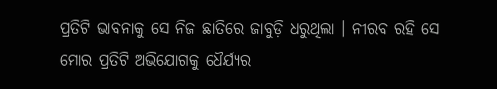ପ୍ରତିଟି ଭାବନାକୁ ସେ ନିଜ ଛାତିରେ ଜାବୁଡ଼ି ଧରୁଥିଲା । ନୀରବ ରହି ସେ ମୋର ପ୍ରତିଟି ଅଭିଯୋଗକୁ ଧୈର୍ଯ୍ୟର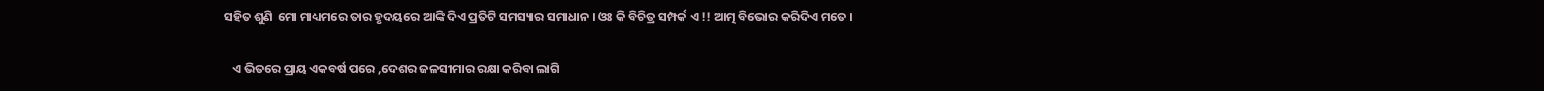ସହିତ ଶୁଣି  ମୋ ମାଧ୍ୟମରେ ତାର ହୃଦୟରେ ଆଙ୍କି ଦିଏ ପ୍ରତିଟି ସମସ୍ୟାର ସମାଧାନ । ଓଃ କି ବିଚିତ୍ର ସମ୍ପର୍କ ଏ !! ଆତ୍ମ ବିଭୋର କରିଦିଏ ମତେ ।

   ଏ ଭିତରେ ପ୍ରାୟ ଏକବର୍ଷ ପରେ ,ଦେଶର ଜଳସୀମାର ରକ୍ଷା କରିବା ଲାଗି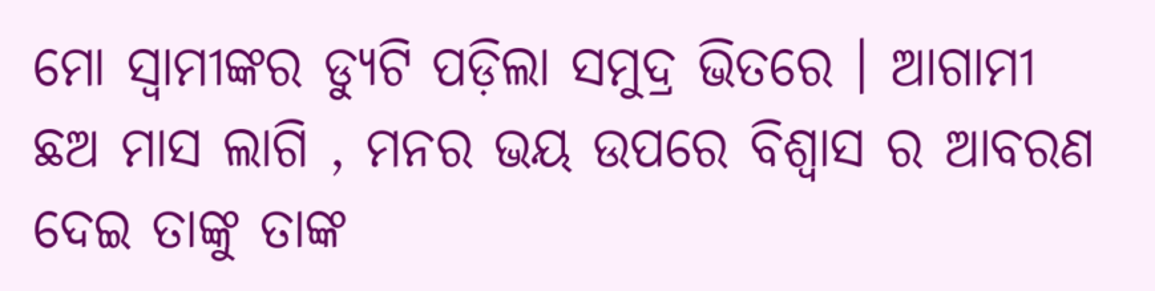ମୋ ସ୍ୱାମୀଙ୍କର ଡ୍ୟୁଟି ପଡ଼ିଲା ସମୁଦ୍ର ଭିତରେ । ଆଗାମୀ ଛଅ ମାସ ଲାଗି , ମନର ଭୟ ଉପରେ ବିଶ୍ୱାସ ର ଆବରଣ ଦେଇ ତାଙ୍କୁ ତାଙ୍କ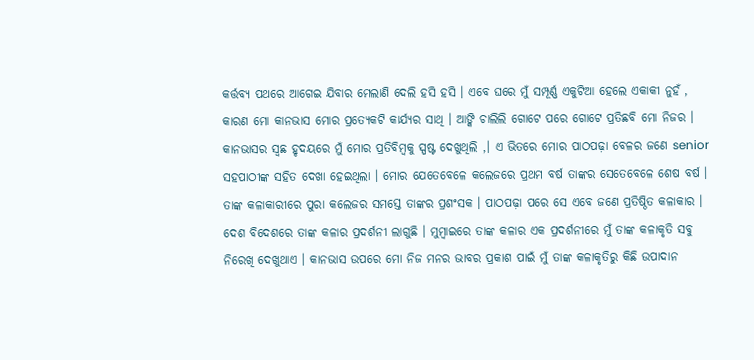କର୍ତ୍ତବ୍ୟ ପଥରେ ଆଗେଇ ଯିବାର ମେଲାଣି ଦେଲି ହସି ହସି । ଏବେ ଘରେ ମୁଁ ସମ୍ପୂର୍ଣ୍ଣ ଏକୁଟିଆ ହେଲେ ଏକାକୀ ନୁହଁ , କାରଣ ମୋ କାନଭାସ ମୋର ପ୍ରତ୍ୟେକଟି କାର୍ଯ୍ୟର ସାଥି । ଆଙ୍କି ଚାଲିଲି ଗୋଟେ ପରେ ଗୋଟେ ପ୍ରତିଛବି ମୋ ନିଜର । କାନଭାସର ସ୍ଵଛ ହୃଦୟରେ ମୁଁ ମୋର ପ୍ରତିବିମ୍ବକୁ ସ୍ପଷ୍ଟ ଦେଖୁଥିଲି ,। ଏ ଭିତରେ ମୋର ପାଠପଢ଼ା ବେଳର ଜଣେ senior ସହପାଠୀଙ୍କ ସହିତ ଦେଖା ହେଇଥିଲା । ମୋର ଯେତେବେଳେ କଲେଜରେ ପ୍ରଥମ ବର୍ଷ ତାଙ୍କର ସେତେବେଳେ ଶେଷ ବର୍ଷ । ତାଙ୍କ କଳାକାରୀରେ ପୁରା କଲେଜର ସମସ୍ତେ ତାଙ୍କର ପ୍ରଶଂସକ । ପାଠପଢ଼ା ପରେ ସେ ଏବେ ଜଣେ ପ୍ରତିଷ୍ଠିତ କଳାକାର । ଦେଶ ବିଦେଶରେ ତାଙ୍କ କଳାର ପ୍ରଦର୍ଶନୀ ଲାଗୁଛି । ମୁମ୍ବାଇରେ ତାଙ୍କ କଳାର ଏକ ପ୍ରଦର୍ଶନୀରେ ମୁଁ ତାଙ୍କ କଳାକୃତି ସବୁ ନିରେଖି ଦେଖୁଥାଏ । କାନଭାସ ଉପରେ ମୋ ନିଜ ମନର ଭାବର ପ୍ରକାଶ ପାଇଁ ମୁଁ ତାଙ୍କ କଳାକୃତିରୁ କିଛି ଉପାଦାନ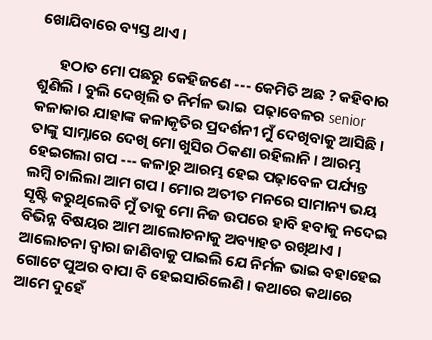ଖୋଯିବାରେ ବ୍ୟସ୍ତ ଥାଏ ।

      ହଠାତ ମୋ ପଛରୁ କେହିଜଣେ --- କେମିତି ଅଛ ? କହିବାର ଶୁଣିଲି । ବୁଲି ଦେଖିଲି ତ ନିର୍ମଳ ଭାଇ  ପଢ଼ାବେଳର senior କଳାକାର ଯାହାଙ୍କ କଳାକୃତିର ପ୍ରଦର୍ଶନୀ ମୁଁ ଦେଖିବାକୁ ଆସିଛି । ତାଙ୍କୁ ସାମ୍ନାରେ ଦେଖି ମୋ ଖୁସିର ଠିକଣା ରହିଲାନି । ଆରମ୍ଭ ହେଇଗଲା ଗପ --- କଳାରୁ ଆରମ୍ଭ ହେଇ ପଢ଼ାବେଳ ପର୍ଯ୍ୟନ୍ତ ଲମ୍ବି ଚାଲିଲା ଆମ ଗପ । ମୋର ଅତୀତ ମନରେ ସାମାନ୍ୟ ଭୟ ସୃଷ୍ଟି କରୁଥିଲେବି ମୁଁ ତାକୁ ମୋ ନିଜ ଉପରେ ହାବି ହବାକୁ ନଦେଇ ବିଭିନ୍ନ ବିଷୟର ଆମ ଆଲୋଚନାକୁ ଅବ୍ୟାହତ ରଖିଥାଏ । ଆଲୋଚନା ଦ୍ୱାରା ଜାଣିବାକୁ ପାଇଲି ଯେ ନିର୍ମଳ ଭାଇ ବହାହେଇ ଗୋଟେ ପୁଅର ବାପା ବି ହେଇସାରିଲେଣି । କଥାରେ କଥାରେ ଆମେ ଦୁହେଁ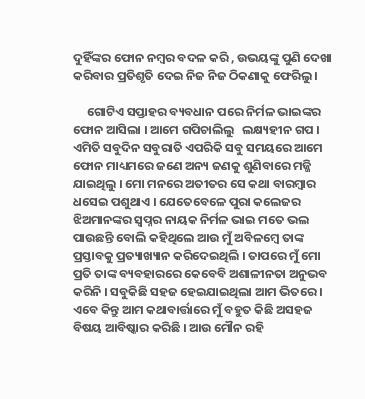ଦୁହିଁଙ୍କର ଫୋନ ନମ୍ବର ବଦଳ କରି , ଉଭୟଙ୍କୁ ପୁଣି ଦେଖା କରିବାର ପ୍ରତିଶୃତି ଦେଇ ନିଜ ନିଜ ଠିକଣାକୁ ଫେରିଲୁ ।

     ଗୋଟିଏ ସପ୍ତାହର ବ୍ୟବଧାନ ପରେ ନିର୍ମଳ ଭାଇଙ୍କର ଫୋନ ଆସିଲା । ଆମେ ଗପିଚାଲିଲୁ   ଲକ୍ଷ୍ୟହୀନ ଗପ । ଏମିତି ସବୁଦିନ ସବୁରାତି ଏପରିକି ସବୁ ସମୟରେ ଆମେ ଫୋନ ମାଧ୍ୟମରେ ଜଣେ ଅନ୍ୟ ଜଣକୁ ଶୁଣିବାରେ ମଜ୍ଜି ଯାଇଥିଲୁ । ମୋ ମନରେ ଅତୀତର ସେ କଥା ବାରମ୍ବାର ଧସେଇ ପଶୁଥାଏ । ଯେତେବେଳେ ପୁରା କଲେଜର ଝିଅମାନଙ୍କର ସ୍ୱପ୍ନର ନାୟକ ନିର୍ମଳ ଭାଇ ମତେ ଭଲ ପାଉଛନ୍ତି ବୋଲି କହିଥିଲେ ଆଉ ମୁଁ ଅବିଳମ୍ବେ ତାଙ୍କ ପ୍ରସ୍ତାବକୁ ପ୍ରତ୍ୟାଖ୍ୟାନ କରିଦେଇଥିଲି । ତାପରେ ମୁଁ ମୋ ପ୍ରତି ତାଙ୍କ ବ୍ୟବହାରରେ କେବେବି ଅଶାଳୀନତା ଅନୁଭବ କରିନି । ସବୁକିଛି ସହଜ ହେଇଯାଇଥିଲା ଆମ ଭିତରେ । ଏବେ କିନ୍ତୁ ଆମ କଥାବାର୍ତ୍ତାରେ ମୁଁ ବହୁତ କିଛି ଅସହଜ ବିଷୟ ଆବିଷ୍କାର କରିଛି । ଆଉ ମୌନ ରହି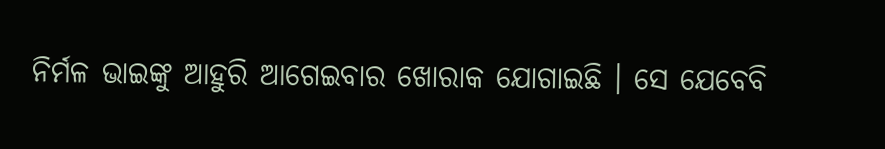ନିର୍ମଳ ଭାଇଙ୍କୁ ଆହୁରି ଆଗେଇବାର ଖୋରାକ ଯୋଗାଇଛି । ସେ ଯେବେବି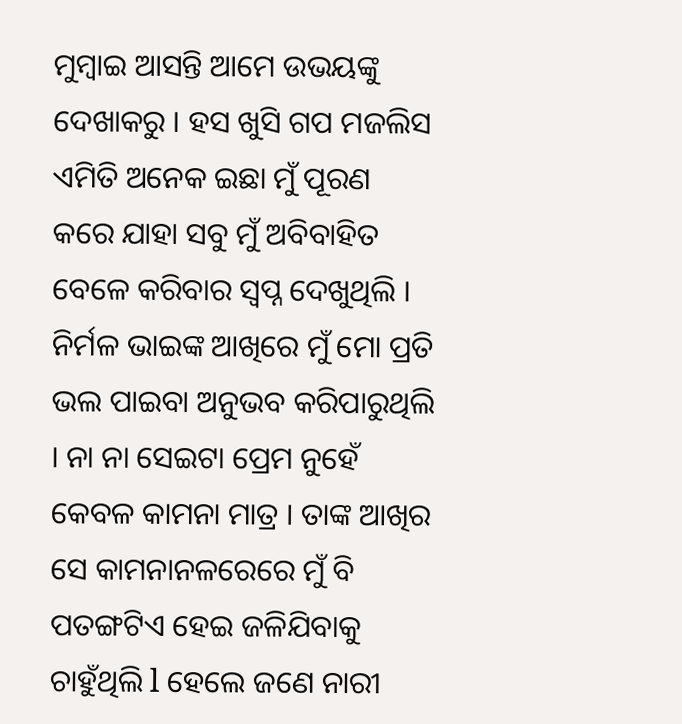ମୁମ୍ବାଇ ଆସନ୍ତି ଆମେ ଉଭୟଙ୍କୁ ଦେଖାକରୁ । ହସ ଖୁସି ଗପ ମଜଲିସ ଏମିତି ଅନେକ ଇଛା ମୁଁ ପୂରଣ କରେ ଯାହା ସବୁ ମୁଁ ଅବିବାହିତ ବେଳେ କରିବାର ସ୍ୱପ୍ନ ଦେଖୁଥିଲି । ନିର୍ମଳ ଭାଇଙ୍କ ଆଖିରେ ମୁଁ ମୋ ପ୍ରତି ଭଲ ପାଇବା ଅନୁଭବ କରିପାରୁଥିଲି । ନା ନା ସେଇଟା ପ୍ରେମ ନୁହେଁ କେବଳ କାମନା ମାତ୍ର । ତାଙ୍କ ଆଖିର ସେ କାମନାନଳରେରେ ମୁଁ ବି ପତଙ୍ଗଟିଏ ହେଇ ଜଳିଯିବାକୁ ଚାହୁଁଥିଲି l ହେଲେ ଜଣେ ନାରୀ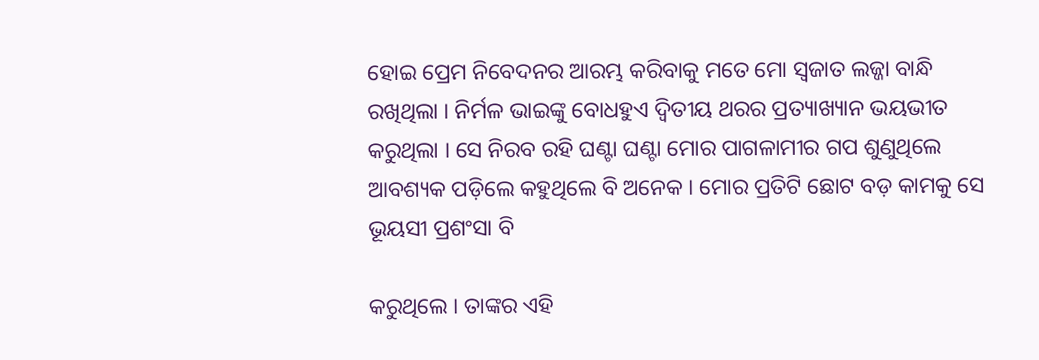ହୋଇ ପ୍ରେମ ନିବେଦନର ଆରମ୍ଭ କରିବାକୁ ମତେ ମୋ ସ୍ଵଜାତ ଲଜ୍ଜା ବାନ୍ଧି ରଖିଥିଲା । ନିର୍ମଳ ଭାଇଙ୍କୁ ବୋଧହୁଏ ଦ୍ଵିତୀୟ ଥରର ପ୍ରତ୍ୟାଖ୍ୟାନ ଭୟଭୀତ କରୁଥିଲା । ସେ ନିରବ ରହି ଘଣ୍ଟା ଘଣ୍ଟା ମୋର ପାଗଳାମୀର ଗପ ଶୁଣୁଥିଲେ  ଆବଶ୍ୟକ ପଡ଼ିଲେ କହୁଥିଲେ ବି ଅନେକ । ମୋର ପ୍ରତିଟି ଛୋଟ ବଡ଼ କାମକୁ ସେ ଭୂୟସୀ ପ୍ରଶଂସା ବି

କରୁଥିଲେ । ତାଙ୍କର ଏହି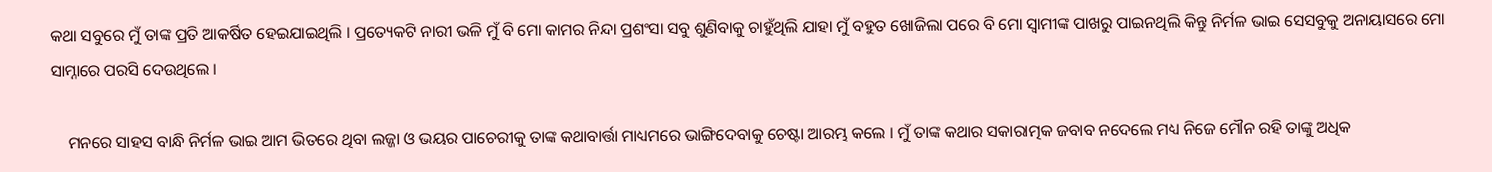କଥା ସବୁରେ ମୁଁ ତାଙ୍କ ପ୍ରତି ଆକର୍ଷିତ ହେଇଯାଇଥିଲି । ପ୍ରତ୍ୟେକଟି ନାରୀ ଭଳି ମୁଁ ବି ମୋ କାମର ନିନ୍ଦା ପ୍ରଶଂସା ସବୁ ଶୁଣିବାକୁ ଚାହୁଁଥିଲି ଯାହା ମୁଁ ବହୁତ ଖୋଜିଲା ପରେ ବି ମୋ ସ୍ୱାମୀଙ୍କ ପାଖରୁ ପାଇନଥିଲି କିନ୍ତୁ ନିର୍ମଳ ଭାଇ ସେସବୁକୁ ଅନାୟାସରେ ମୋ ସାମ୍ନାରେ ପରସି ଦେଉଥିଲେ ।

    ମନରେ ସାହସ ବାନ୍ଧି ନିର୍ମଳ ଭାଇ ଆମ ଭିତରେ ଥିବା ଲଜ୍ଜା ଓ ଭୟର ପାଚେରୀକୁ ତାଙ୍କ କଥାବାର୍ତ୍ତା ମାଧ୍ୟମରେ ଭାଙ୍ଗିଦେବାକୁ ଚେଷ୍ଟା ଆରମ୍ଭ କଲେ । ମୁଁ ତାଙ୍କ କଥାର ସକାରାତ୍ମକ ଜବାବ ନଦେଲେ ମଧ୍ୟ ନିଜେ ମୌନ ରହି ତାଙ୍କୁ ଅଧିକ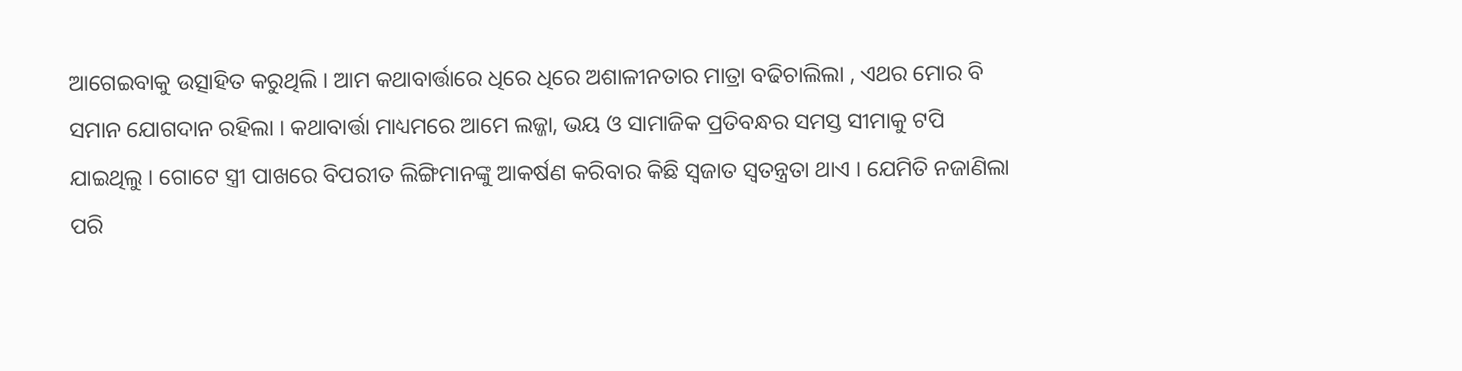ଆଗେଇବାକୁ ଉତ୍ସାହିତ କରୁଥିଲି । ଆମ କଥାବାର୍ତ୍ତାରେ ଧିରେ ଧିରେ ଅଶାଳୀନତାର ମାତ୍ରା ବଢିଚାଲିଲା , ଏଥର ମୋର ବି ସମାନ ଯୋଗଦାନ ରହିଲା । କଥାବାର୍ତ୍ତା ମାଧ୍ୟମରେ ଆମେ ଲଜ୍ଜା, ଭୟ ଓ ସାମାଜିକ ପ୍ରତିବନ୍ଧର ସମସ୍ତ ସୀମାକୁ ଟପି ଯାଇଥିଲୁ । ଗୋଟେ ସ୍ତ୍ରୀ ପାଖରେ ବିପରୀତ ଲିଙ୍ଗିମାନଙ୍କୁ ଆକର୍ଷଣ କରିବାର କିଛି ସ୍ଵଜାତ ସ୍ୱତନ୍ତ୍ରତା ଥାଏ । ଯେମିତି ନଜାଣିଲା ପରି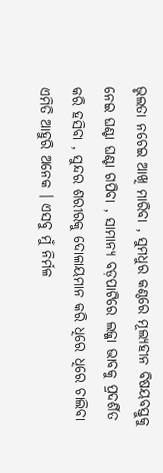ଭୃଲତା ନଚେଇ ଆଖି ମାରିବା , ସୁମଧୁର କଣ୍ଠରେ ମୂଲ୍ୟହୀନ ବିଷୟବସ୍ତୁକୁ ନେଇ ଘଣ୍ଟା ଘଣ୍ଟା ଗପିବା , ସାମାନ୍ୟ ବଡ଼ପାଟିରେ ଲଜ୍ଜା ଭାବକୁ ପ୍ରଦର୍ଶିତ କରି ହସିବା , ସୁନ୍ଦର ଶରୀରକୁ ଦୋଳାୟମାନ କରି ଧିରେ ଧିରେ ଚାଲିବା ଏମିତି ଆହୁରି ଅନେକ । ଏସବୁ ମୁଁ ନିର୍ମଳ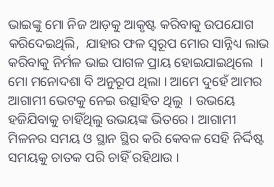ଭାଇଙ୍କୁ ମୋ ନିଜ ଆଡ଼କୁ ଆକୃଷ୍ଟ କରିବାକୁ ଉପଯୋଗ କରିଦେଇଥିଲି,  ଯାହାର ଫଳ ସ୍ୱରୂପ ମୋର ସାନ୍ନିଧ୍ୟ ଲାଭ କରିବାକୁ ନିର୍ମଳ ଭାଇ ପାଗଳ ପ୍ରାୟ ହୋଇଯାଇଥିଲେ  । ମୋ ମନୋଦଶା ବି ଅନୁରୂପ ଥିଲା । ଆମେ ଦୁହେଁ ଆମର ଆଗାମୀ ଭେଟକୁ ନେଇ ଉତ୍ସାହିତ ଥିଲୁ  । ଉଭୟେ ହଜିଯିବାକୁ ଚାହିଁଥିଲୁ ଉଭୟଙ୍କ ଭିତରେ । ଆଗାମୀ ମିଳନର ସମୟ ଓ ସ୍ଥାନ ସ୍ଥିର କରି କେବଳ ସେହି ନିର୍ଦ୍ଦିଷ୍ଟ ସମୟକୁ ଚାତକ ପରି ଚାହିଁ ରହିଥାଉ ।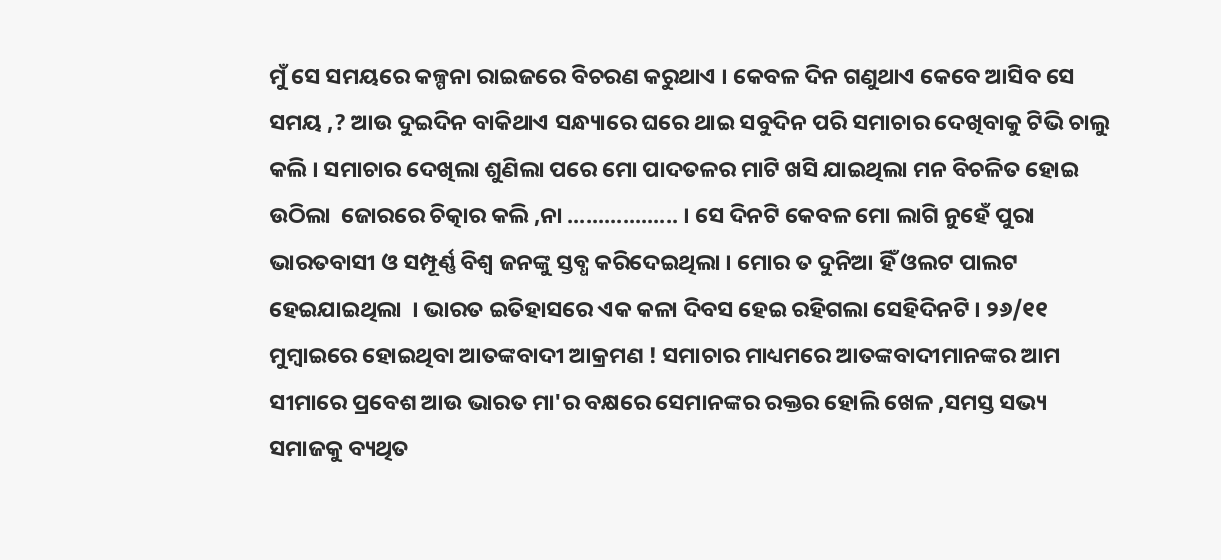ମୁଁ ସେ ସମୟରେ କଳ୍ପନା ରାଇଜରେ ବିଚରଣ କରୁଥାଏ । କେବଳ ଦିନ ଗଣୁଥାଏ କେବେ ଆସିବ ସେ ସମୟ ,? ଆଉ ଦୁଇଦିନ ବାକିଥାଏ ସନ୍ଧ୍ୟାରେ ଘରେ ଥାଇ ସବୁଦିନ ପରି ସମାଚାର ଦେଖିବାକୁ ଟିଭି ଚାଲୁ କଲି । ସମାଚାର ଦେଖିଲା ଶୁଣିଲା ପରେ ମୋ ପାଦତଳର ମାଟି ଖସି ଯାଇଥିଲା ମନ ବିଚଳିତ ହୋଇ ଉଠିଲା  ଜୋରରେ ଚିତ୍କାର କଲି ,ନା .................. । ସେ ଦିନଟି କେବଳ ମୋ ଲାଗି ନୁହେଁ ପୁରା ଭାରତବାସୀ ଓ ସମ୍ପୂର୍ଣ୍ଣ ବିଶ୍ୱ ଜନଙ୍କୁ ସ୍ତବ୍ଧ କରିଦେଇଥିଲା । ମୋର ତ ଦୁନିଆ ହିଁ ଓଲଟ ପାଲଟ ହେଇଯାଇଥିଲା  । ଭାରତ ଇତିହାସରେ ଏକ କଳା ଦିବସ ହେଇ ରହିଗଲା ସେହିଦିନଟି । ୨୬/୧୧ ମୁମ୍ବାଇରେ ହୋଇଥିବା ଆତଙ୍କବାଦୀ ଆକ୍ରମଣ ! ସମାଚାର ମାଧ୍ୟମରେ ଆତଙ୍କବାଦୀମାନଙ୍କର ଆମ ସୀମାରେ ପ୍ରବେଶ ଆଉ ଭାରତ ମା'ର ବକ୍ଷରେ ସେମାନଙ୍କର ରକ୍ତର ହୋଲି ଖେଳ ,ସମସ୍ତ ସଭ୍ୟ ସମାଜକୁ ବ୍ୟଥିତ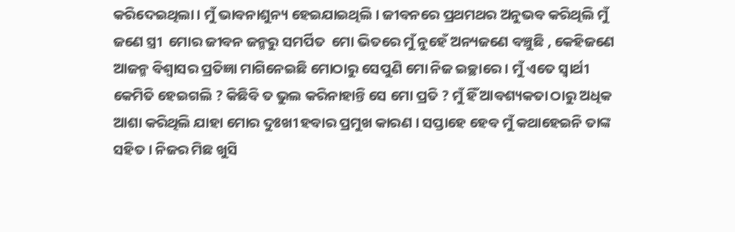କରିଦେଇଥିଲା । ମୁଁ ଭାବନାଶୁନ୍ୟ ହେଇଯାଇଥିଲି । ଜୀବନରେ ପ୍ରଥମଥର ଅନୁଭବ କରିଥିଲି ମୁଁ ଜଣେ ସ୍ତ୍ରୀ  ମୋର ଜୀବନ ଜନ୍ମରୁ ସମର୍ପିତ  ମୋ ଭିତରେ ମୁଁ ନୁହେଁ ଅନ୍ୟଜଣେ ବଞ୍ଚୁଛି , କେହିଜଣେ ଆଜନ୍ମ ବିଶ୍ୱାସର ପ୍ରତିଜ୍ଞା ମାଗିନେଇଛି ମୋଠାରୁ ସେପୁଣି ମୋ ନିଜ ଇଚ୍ଛାରେ । ମୁଁ ଏତେ ସ୍ୱାର୍ଥୀ କେମିତି ହେଇଗଲି ? କିଛିବି ତ ଭୁଲ କରିନାହାନ୍ତି ସେ ମୋ ପ୍ରତି ? ମୁଁ ହିଁ ଆବଶ୍ୟକତା ଠାରୁ ଅଧିକ ଆଶା କରିଥିଲି ଯାହା ମୋର ଦୁଃଖୀ ହବାର ପ୍ରମୁଖ କାରଣ । ସପ୍ତାହେ ହେବ ମୁଁ କଥାହେଇନି ତାଙ୍କ ସହିତ । ନିଜର ମିଛ ଖୁସି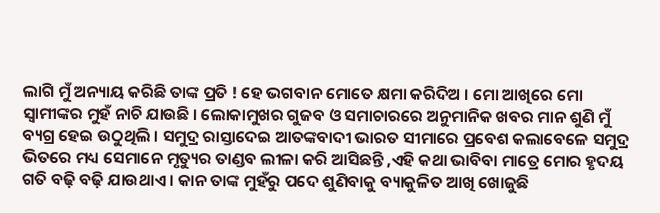ଲାଗି ମୁଁ ଅନ୍ୟାୟ କରିଛି ତାଙ୍କ ପ୍ରତି ! ହେ ଭଗବାନ ମୋତେ କ୍ଷମା କରିଦିଅ । ମୋ ଆଖିରେ ମୋ ସ୍ୱାମୀଙ୍କର ମୁହଁ ନାଚି ଯାଉଛି । ଲୋକାମୁଖର ଗୁଜବ ଓ ସମାଚାରରେ ଅନୁମାନିକ ଖବର ମାନ ଶୁଣି ମୁଁ ବ୍ୟଗ୍ର ହେଇ ଉଠୁଥିଲି । ସମୁଦ୍ର ରାସ୍ତାଦେଇ ଆତଙ୍କବାଦୀ ଭାରତ ସୀମାରେ ପ୍ରବେଶ କଲାବେଳେ ସମୁଦ୍ର ଭିତରେ ମଧ୍ୟ ସେମାନେ ମୃତ୍ୟୁର ତାଣ୍ଡବ ଲୀଳା କରି ଆସିଛନ୍ତି ,ଏହି କଥା ଭାବିବା ମାତ୍ରେ ମୋର ହୃଦୟ ଗତି ବଢ଼ି ବଢ଼ି ଯାଉଥାଏ । କାନ ତାଙ୍କ ମୁହଁରୁ ପଦେ ଶୁଣିବାକୁ ବ୍ୟାକୁଳିତ ଆଖି ଖୋଜୁଛି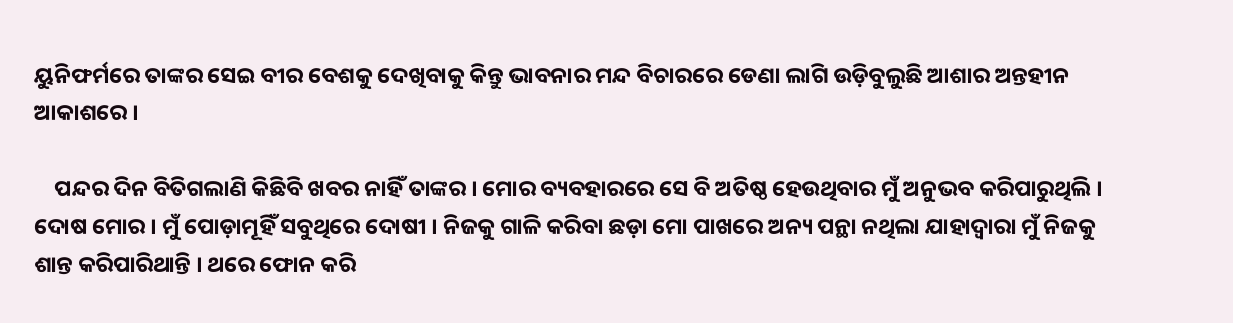ୟୁନିଫର୍ମରେ ତାଙ୍କର ସେଇ ବୀର ବେଶକୁ ଦେଖିବାକୁ କିନ୍ତୁ ଭାବନାର ମନ୍ଦ ବିଚାରରେ ଡେଣା ଲାଗି ଉଡ଼ିବୁଲୁଛି ଆଶାର ଅନ୍ତହୀନ ଆକାଶରେ ।

    ପନ୍ଦର ଦିନ ବିତିଗଲାଣି କିଛିବି ଖବର ନାହିଁ ତାଙ୍କର । ମୋର ବ୍ୟବହାରରେ ସେ ବି ଅତିଷ୍ଠ ହେଉଥିବାର ମୁଁ ଅନୁଭବ କରିପାରୁଥିଲି । ଦୋଷ ମୋର । ମୁଁ ପୋଡ଼ାମୂହିଁ ସବୁଥିରେ ଦୋଷୀ । ନିଜକୁ ଗାଳି କରିବା ଛଡ଼ା ମୋ ପାଖରେ ଅନ୍ୟ ପନ୍ଥା ନଥିଲା ଯାହାଦ୍ଵାରା ମୁଁ ନିଜକୁ ଶାନ୍ତ କରିପାରିଥାନ୍ତି । ଥରେ ଫୋନ କରି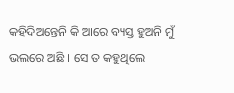କହିଦିଅନ୍ତେନି କି ଆରେ ବ୍ୟସ୍ତ ହୁଅନି ମୁଁ ଭଲରେ ଅଛି । ସେ ତ କହୁଥିଲେ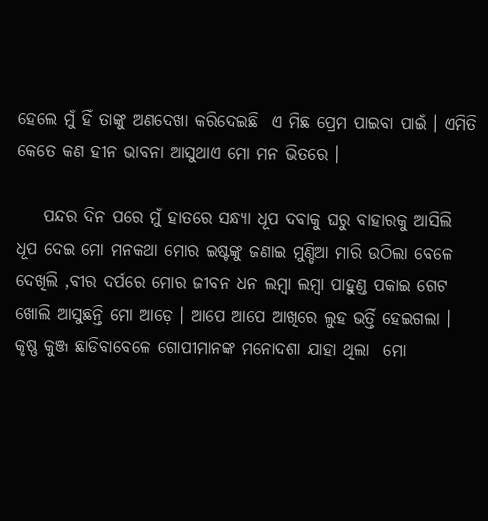ହେଲେ ମୁଁ ହିଁ ତାଙ୍କୁ ଅଣଦେଖା କରିଦେଇଛି  ଏ ମିଛ ପ୍ରେମ ପାଇବା ପାଇଁ । ଏମିତି କେତେ କଣ ହୀନ ଭାବନା ଆସୁଥାଏ ମୋ ମନ ଭିତରେ ।

    ପନ୍ଦର ଦିନ ପରେ ମୁଁ ହାତରେ ସନ୍ଧ୍ୟା ଧୂପ ଦବାକୁ ଘରୁ ବାହାରକୁ ଆସିଲି ଧୂପ ଦେଇ ମୋ ମନକଥା ମୋର ଇଷ୍ଟଙ୍କୁ ଜଣାଇ ମୁଣ୍ଡିଆ ମାରି ଉଠିଲା ବେଳେ ଦେଖିଲି ,ବୀର ଦର୍ପରେ ମୋର ଜୀବନ ଧନ ଲମ୍ବା ଲମ୍ବା ପାହୁଣ୍ଡ ପକାଇ ଗେଟ ଖୋଲି ଆସୁଛନ୍ତି ମୋ ଆଡ଼େ । ଆପେ ଆପେ ଆଖିରେ ଲୁହ ଭର୍ତ୍ତି ହେଇଗଲା । କୃଷ୍ଣ କୁଞ୍ଜ ଛାଡିବାବେଳେ ଗୋପୀମାନଙ୍କ ମନୋଦଶା ଯାହା ଥିଲା  ମୋ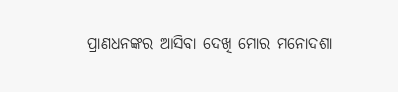ପ୍ରାଣଧନଙ୍କର ଆସିବା ଦେଖି ମୋର ମନୋଦଶା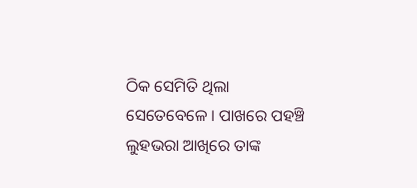ଠିକ ସେମିତି ଥିଲା ସେତେବେଳେ । ପାଖରେ ପହଞ୍ଚି ଲୁହଭରା ଆଖିରେ ତାଙ୍କ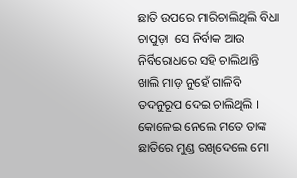ଛାତି ଉପରେ ମାରିଚାଲିଥିଲି ବିଧା ଚାପୁଡ଼ା  ସେ ନିର୍ବାକ ଆଉ ନିର୍ବିରୋଧରେ ସହି ଚାଲିଥାନ୍ତି  ଖାଲି ମାଡ଼ ନୁହେଁ ଗାଳିବି ତଦନୁରୂପ ଦେଇ ଚାଲିଥିଲି । କୋଳେଇ ନେଲେ ମତେ ତାଙ୍କ ଛାତିରେ ମୁଣ୍ଡ ରଖିଦେଲେ ମୋ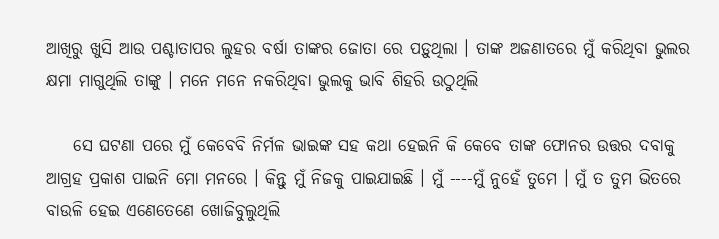ଆଖିରୁ ଖୁସି ଆଉ ପଶ୍ଚାତାପର ଲୁହର ବର୍ଷା ତାଙ୍କର ଜୋତା ରେ ପଡ଼ୁଥିଲା । ତାଙ୍କ ଅଜଣାତରେ ମୁଁ କରିଥିବା ଭୁଲର କ୍ଷମା ମାଗୁଥିଲି ତାଙ୍କୁ । ମନେ ମନେ ନକରିଥିବା ଭୁଲକୁ ଭାବି ଶିହରି ଉଠୁଥିଲି

    ସେ ଘଟଣା ପରେ ମୁଁ କେବେବି ନିର୍ମଳ ଭାଇଙ୍କ ସହ କଥା ହେଇନି କି କେବେ ତାଙ୍କ ଫୋନର ଉତ୍ତର ଦବାକୁ ଆଗ୍ରହ ପ୍ରକାଶ ପାଇନି ମୋ ମନରେ । କିନ୍ତୁ ମୁଁ ନିଜକୁ ପାଇଯାଇଛି । ମୁଁ ----ମୁଁ ନୁହେଁ ତୁମେ । ମୁଁ ତ ତୁମ ଭିତରେ ବାଉଳି ହେଇ ଏଣେତେଣେ ଖୋଜିବୁଲୁଥିଲି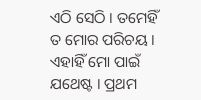ଏଠି ସେଠି । ତମେହିଁ ତ ମୋର ପରିଚୟ । ଏହାହିଁ ମୋ ପାଇଁ ଯଥେଷ୍ଟ । ପ୍ରଥମ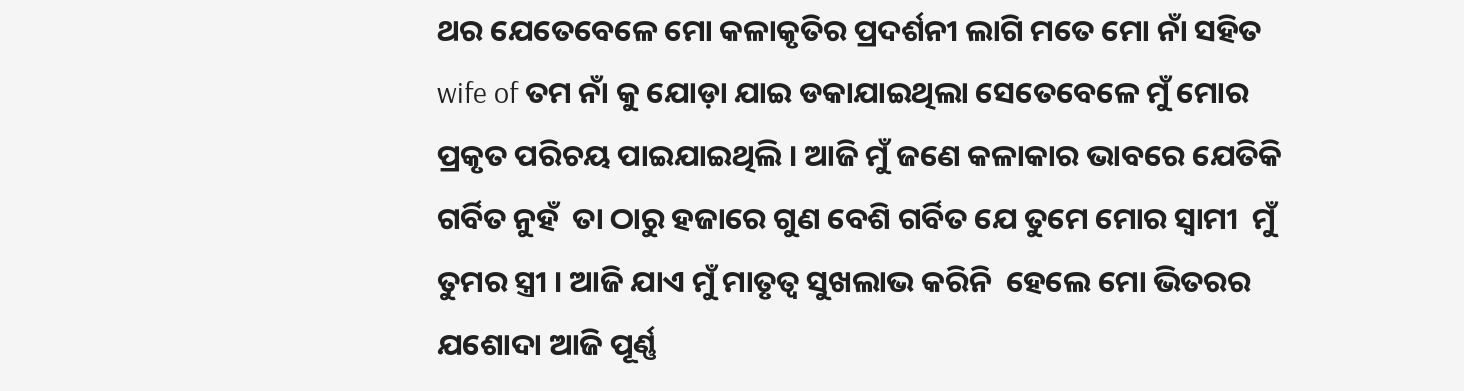ଥର ଯେତେବେଳେ ମୋ କଳାକୃତିର ପ୍ରଦର୍ଶନୀ ଲାଗି ମତେ ମୋ ନାଁ ସହିତ wife of ତମ ନାଁ କୁ ଯୋଡ଼ା ଯାଇ ଡକାଯାଇଥିଲା ସେତେବେଳେ ମୁଁ ମୋର ପ୍ରକୃତ ପରିଚୟ ପାଇଯାଇଥିଲି । ଆଜି ମୁଁ ଜଣେ କଳାକାର ଭାବରେ ଯେତିକି ଗର୍ବିତ ନୁହଁ  ତା ଠାରୁ ହଜାରେ ଗୁଣ ବେଶି ଗର୍ବିତ ଯେ ତୁମେ ମୋର ସ୍ୱାମୀ  ମୁଁ ତୁମର ସ୍ତ୍ରୀ । ଆଜି ଯାଏ ମୁଁ ମାତୃତ୍ୱ ସୁଖଲାଭ କରିନି  ହେଲେ ମୋ ଭିତରର ଯଶୋଦା ଆଜି ପୂର୍ଣ୍ଣ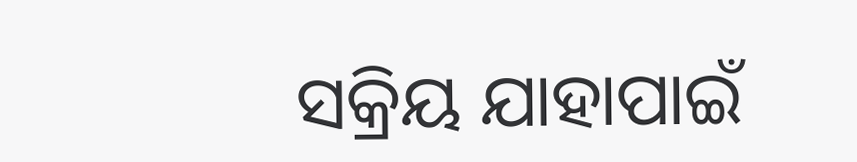ସକ୍ରିୟ ଯାହାପାଇଁ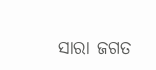ସାରା ଜଗତ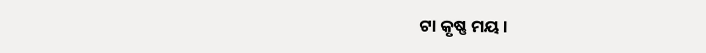ଟା କୃଷ୍ଣ ମୟ ।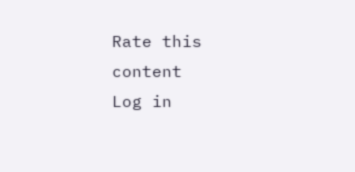Rate this content
Log in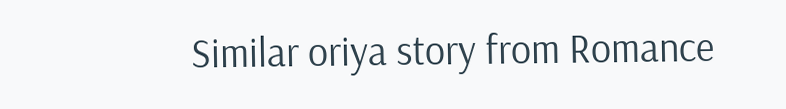Similar oriya story from Romance